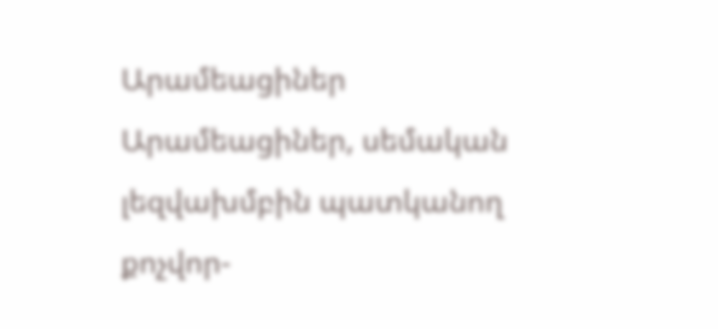Արամեացիներ
Արամեացիներ, սեմական լեզվախմբին պատկանող քոչվոր-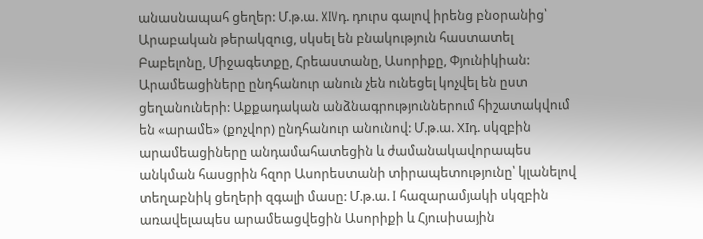անասնապահ ցեղեր: Մ.թ.ա. XIVդ. դուրս գալով իրենց բնօրանից՝ Արաբական թերակզուց, սկսել են բնակություն հաստատել Բաբելոնը, Միջագետքը, Հրեաստանը, Ասորիքը, Փյունիկիան: Արամեացիները ընդհանուր անուն չեն ունեցել կոչվել են ըստ ցեղանուների: Աքքադական անձնագրություններում հիշատակվում են «արամե» (քոչվոր) ընդհանուր անունով: Մ.թ.ա. XIդ. սկզբին արամեացիները անդամահատեցին և ժամանակավորապես անկման հասցրին հզոր Ասորեստանի տիրապետությունը՝ կլանելով տեղաբնիկ ցեղերի զգալի մասը: Մ.թ.ա. I հազարամյակի սկզբին առավելապես արամեացվեցին Ասորիքի և Հյուսիսային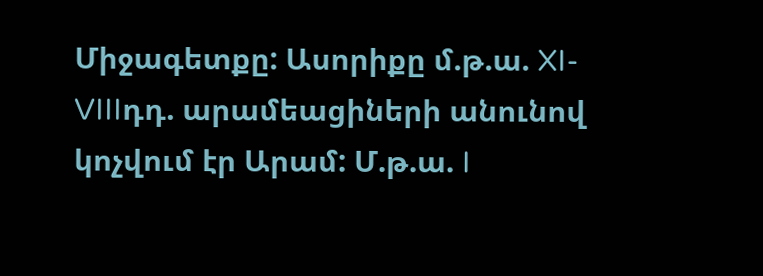Միջագետքը: Ասորիքը մ.թ.ա. XI-VIIIդդ. արամեացիների անունով կոչվում էր Արամ: Մ.թ.ա. I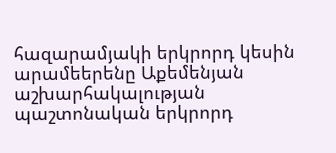հազարամյակի երկրորդ կեսին արամեերենը Աքեմենյան աշխարհակալության պաշտոնական երկրորդ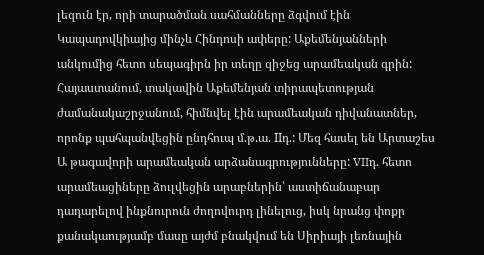լեզուն էր, որի տարածման սահմանները ձգվում էին Կապադովկիայից մինչև Հինդոսի ափերը: Աքեմենյանների անկումից հետո սեպագիրն իր տեղը զիջեց արամեական գրին: Հայաստանում, տակավին Աքեմենյան տիրապետության ժամանակաշրջանում, հիմնվել էին արամեական դիվանատներ, որոնք պահպանվեցին ընդհուպ մ.թ.ա. IIդ.: Մեզ հասել են Արտաշես Ա թագավորի արամեական արձանագրությունները: VIIդ. հետո արամեացիները ձուլվեցին արաբներին՝ աստիճանաբար դադարելով ինքնուրուն ժողովուրդ լինելուց, իսկ նրանց փոքր քանակաությամբ մասը այժմ բնակվում են Սիրիայի լեռնային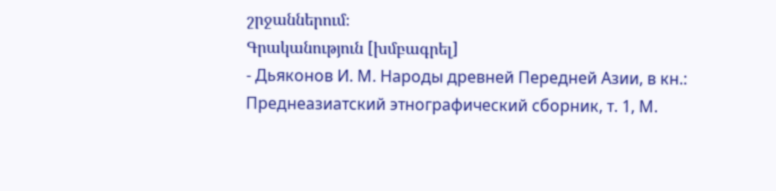շրջաններում։
Գրականություն [խմբագրել]
- Дьяконов И. М. Народы древней Передней Азии, в кн.: Преднеазиатский этнографический сборник, т. 1, М.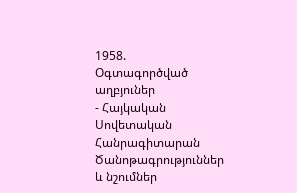1958.
Օգտագործված աղբյուներ
- Հայկական Սովետական Հանրագիտարան
Ծանոթագրություններ և նշումներ